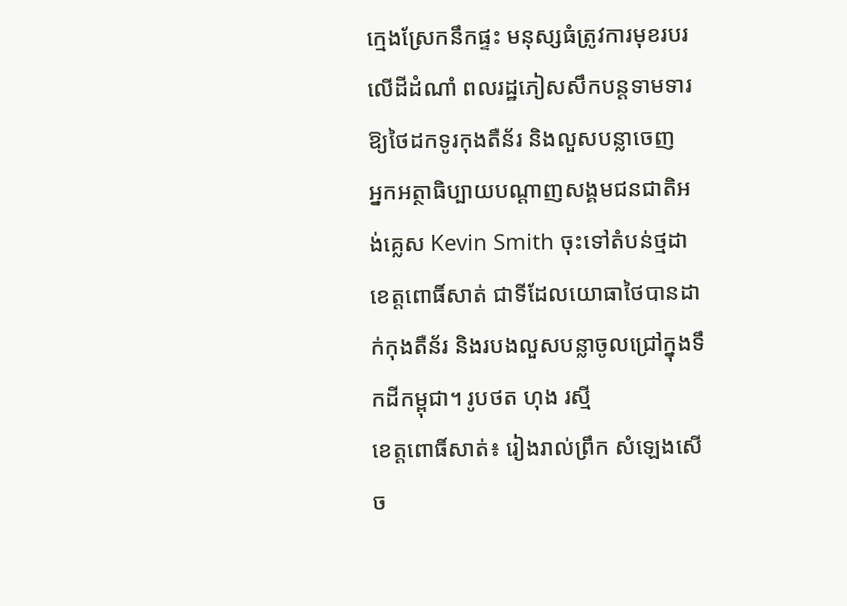ក្មេងស្រែកនឹកផ្ទះ មនុស្សធំត្រូវការមុខរបរលើដីដំណាំ ពលរដ្ឋភៀសសឹកបន្ដទាមទារឱ្យថៃដកទូរកុងតឺន័រ និងលួសបន្លាចេញ
អ្នកអត្ថាធិប្បាយបណ្ដាញសង្គមជនជាតិអង់គ្លេស Kevin Smith ចុះទៅតំបន់ថ្មដា ខេត្តពោធិ៍សាត់ ជាទីដែលយោធាថៃបានដាក់កុងតឺន័រ និងរបងលួសបន្លាចូលជ្រៅក្នុងទឹកដីកម្ពុជា។ រូបថត ហុង រស្មី
ខេត្ដពោធិ៍សាត់៖ រៀងរាល់ព្រឹក សំឡេងសើច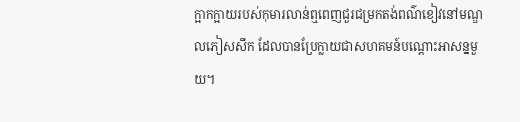ក្អាកក្អាយរបស់កុមារលាន់ឮពេញជួរជម្រកតង់ពណ៌ខៀវនៅមណ្ឌលភៀសសឹក ដែលបានប្រែក្លាយជាសហគមន៍បណ្ដោះអាសន្នមួយ។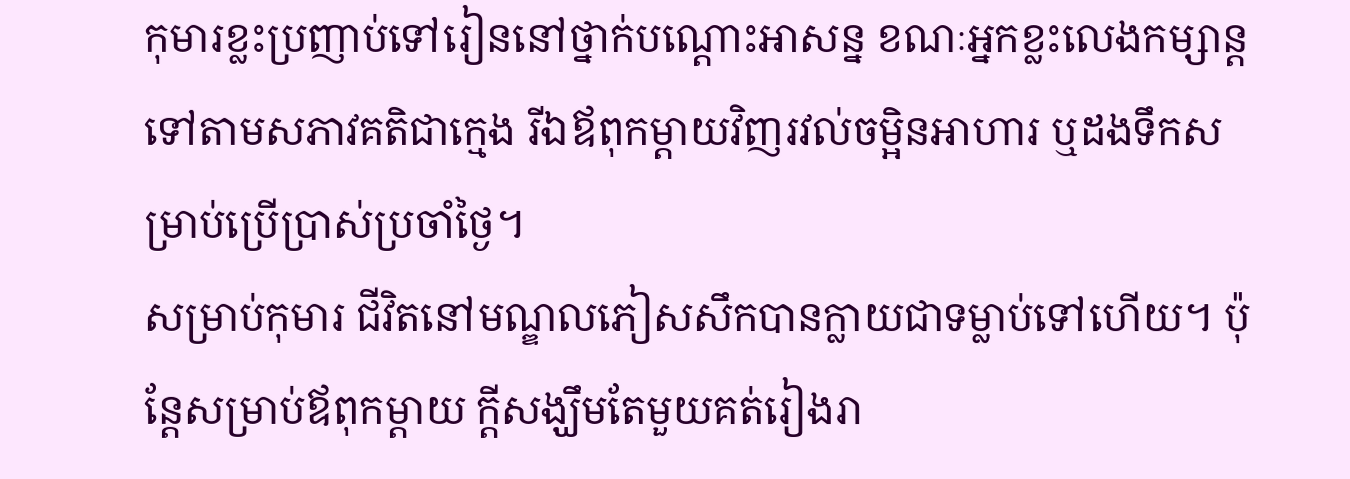កុមារខ្លះប្រញាប់ទៅរៀននៅថ្នាក់បណ្ដោះអាសន្ន ខណៈអ្នកខ្លះលេងកម្សាន្ដទៅតាមសភាវគតិជាក្មេង រីឯឪពុកម្ដាយវិញរវល់ចម្អិនអាហារ ឬដងទឹកសម្រាប់ប្រើប្រាស់ប្រចាំថ្ងៃ។
សម្រាប់កុមារ ជីវិតនៅមណ្ឌលភៀសសឹកបានក្លាយជាទម្លាប់ទៅហើយ។ ប៉ុន្តែសម្រាប់ឪពុកម្ដាយ ក្ដីសង្ឃឹមតែមួយគត់រៀងរា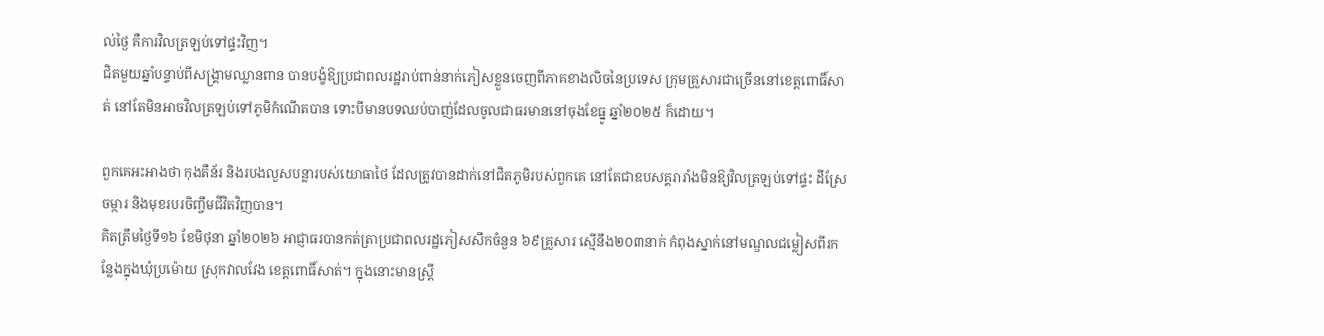ល់ថ្ងៃ គឺការវិលត្រឡប់ទៅផ្ទះវិញ។
ជិតមួយឆ្នាំបន្ទាប់ពីសង្គ្រាមឈ្លានពាន បានបង្ខំឱ្យប្រជាពលរដ្ឋរាប់ពាន់នាក់ភៀសខ្លួនចេញពីភាគខាងលិចនៃប្រទេស ក្រុមគ្រួសារជាច្រើននៅខេត្តពោធិ៍សាត់ នៅតែមិនអាចវិលត្រឡប់ទៅភូមិកំណើតបាន ទោះបីមានបទឈប់បាញ់ដែលចូលជាធរមាននៅចុងខែធ្នូ ឆ្នាំ២០២៥ ក៏ដោយ។

ពួកគេអះអាងថា កុងតឺន័រ និងរបងលួសបន្លារបស់យោធាថៃ ដែលត្រូវបានដាក់នៅជិតភូមិរបស់ពួកគេ នៅតែជាឧបសគ្គរារាំងមិនឱ្យវិលត្រឡប់ទៅផ្ទះ ដីស្រែចម្ការ និងមុខរបរចិញ្ចឹមជីវិតវិញបាន។
គិតត្រឹមថ្ងៃទី១៦ ខែមិថុនា ឆ្នាំ២០២៦ អាជ្ញាធរបានកត់ត្រាប្រជាពលរដ្ឋភៀសសឹកចំនួន ៦៩គ្រួសារ ស្មើនឹង២០៣នាក់ កំពុងស្នាក់នៅមណ្ឌលជម្លៀសពីរកន្លែងក្នុងឃុំប្រម៉ោយ ស្រុកវាលវែង ខេត្តពោធិ៍សាត់។ ក្នុងនោះមានស្ត្រី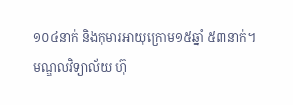១០៤នាក់ និងកុមារអាយុក្រោម១៥ឆ្នាំ ៥៣នាក់។
មណ្ឌលវិទ្យាល័យ ហ៊ុ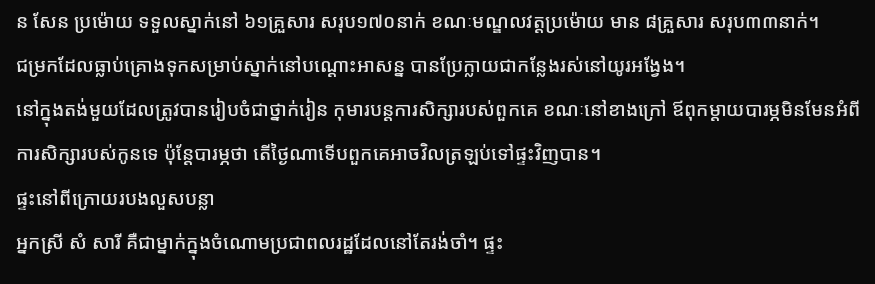ន សែន ប្រម៉ោយ ទទួលស្នាក់នៅ ៦១គ្រួសារ សរុប១៧០នាក់ ខណៈមណ្ឌលវត្តប្រម៉ោយ មាន ៨គ្រួសារ សរុប៣៣នាក់។
ជម្រកដែលធ្លាប់គ្រោងទុកសម្រាប់ស្នាក់នៅបណ្ដោះអាសន្ន បានប្រែក្លាយជាកន្លែងរស់នៅយូរអង្វែង។
នៅក្នុងតង់មួយដែលត្រូវបានរៀបចំជាថ្នាក់រៀន កុមារបន្តការសិក្សារបស់ពួកគេ ខណៈនៅខាងក្រៅ ឪពុកម្ដាយបារម្ភមិនមែនអំពីការសិក្សារបស់កូនទេ ប៉ុន្តែបារម្ភថា តើថ្ងៃណាទើបពួកគេអាចវិលត្រឡប់ទៅផ្ទះវិញបាន។
ផ្ទះនៅពីក្រោយរបងលួសបន្លា
អ្នកស្រី សំ សារី គឺជាម្នាក់ក្នុងចំណោមប្រជាពលរដ្ឋដែលនៅតែរង់ចាំ។ ផ្ទះ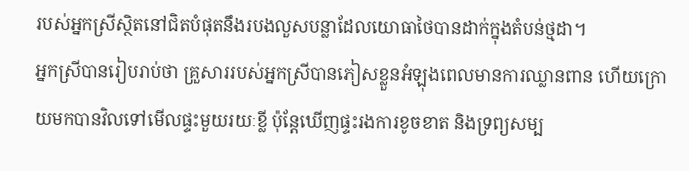របស់អ្នកស្រីស្ថិតនៅជិតបំផុតនឹងរបងលួសបន្លាដែលយោធាថៃបានដាក់ក្នុងតំបន់ថ្មដា។
អ្នកស្រីបានរៀបរាប់ថា គ្រួសាររបស់អ្នកស្រីបានភៀសខ្លួនអំឡុងពេលមានការឈ្លានពាន ហើយក្រោយមកបានវិលទៅមើលផ្ទះមួយរយៈខ្លី ប៉ុន្តែឃើញផ្ទះរងការខូចខាត និងទ្រព្យសម្ប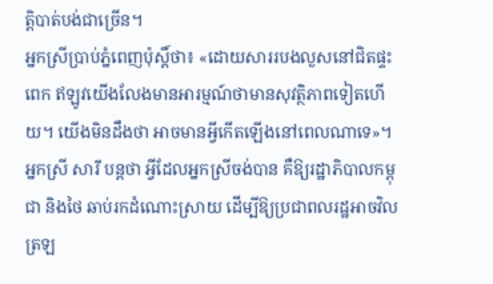ត្តិបាត់បង់ជាច្រើន។
អ្នកស្រីប្រាប់ភ្នំពេញប៉ុស្ដិ៍ថា៖ «ដោយសាររបងលួសនៅជិតផ្ទះពេក ឥឡូវយើងលែងមានអារម្មណ៍ថាមានសុវត្ថិភាពទៀតហើយ។ យើងមិនដឹងថា អាចមានអ្វីកើតឡើងនៅពេលណាទេ»។
អ្នកស្រី សារី បន្តថា អ្វីដែលអ្នកស្រីចង់បាន គឺឱ្យរដ្ឋាភិបាលកម្ពុជា និងថៃ ឆាប់រកដំណោះស្រាយ ដើម្បីឱ្យប្រជាពលរដ្ឋអាចវិលត្រឡ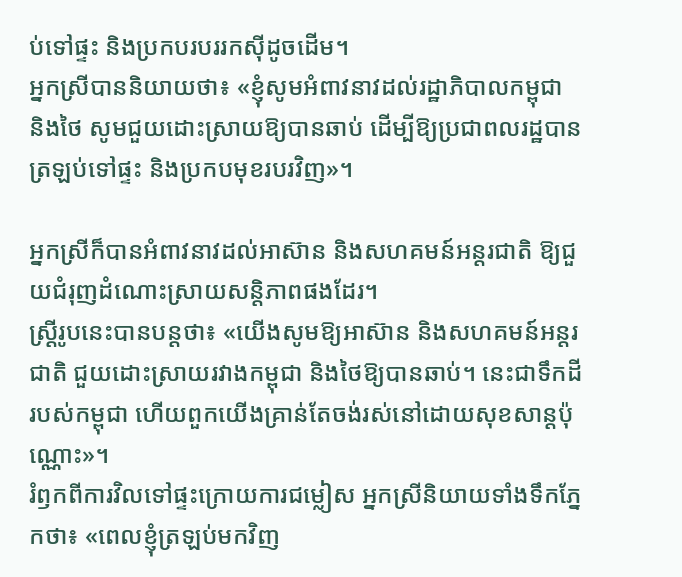ប់ទៅផ្ទះ និងប្រកបរបររកស៊ីដូចដើម។
អ្នកស្រីបាននិយាយថា៖ «ខ្ញុំសូមអំពាវនាវដល់រដ្ឋាភិបាលកម្ពុជា និងថៃ សូមជួយដោះស្រាយឱ្យបានឆាប់ ដើម្បីឱ្យប្រជាពលរដ្ឋបានត្រឡប់ទៅផ្ទះ និងប្រកបមុខរបរវិញ»។

អ្នកស្រីក៏បានអំពាវនាវដល់អាស៊ាន និងសហគមន៍អន្តរជាតិ ឱ្យជួយជំរុញដំណោះស្រាយសន្តិភាពផងដែរ។
ស្ដ្រីរូបនេះបានបន្ដថា៖ «យើងសូមឱ្យអាស៊ាន និងសហគមន៍អន្តរជាតិ ជួយដោះស្រាយរវាងកម្ពុជា និងថៃឱ្យបានឆាប់។ នេះជាទឹកដីរបស់កម្ពុជា ហើយពួកយើងគ្រាន់តែចង់រស់នៅដោយសុខសាន្តប៉ុណ្ណោះ»។
រំឭកពីការវិលទៅផ្ទះក្រោយការជម្លៀស អ្នកស្រីនិយាយទាំងទឹកភ្នែកថា៖ «ពេលខ្ញុំត្រឡប់មកវិញ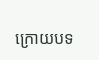ក្រោយបទ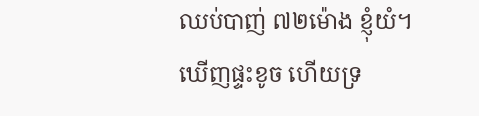ឈប់បាញ់ ៧២ម៉ោង ខ្ញុំយំ។ ឃើញផ្ទះខូច ហើយទ្រ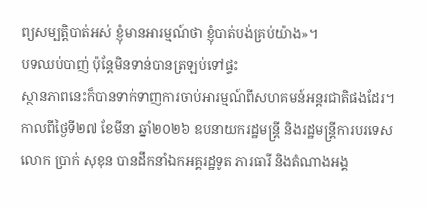ព្យសម្បត្តិបាត់អស់ ខ្ញុំមានអារម្មណ៍ថា ខ្ញុំបាត់បង់គ្រប់យ៉ាង»។
បទឈប់បាញ់ ប៉ុន្តែមិនទាន់បានត្រឡប់ទៅផ្ទះ
ស្ថានភាពនេះក៏បានទាក់ទាញការចាប់អារម្មណ៍ពីសហគមន៍អន្តរជាតិផងដែរ។
កាលពីថ្ងៃទី២៧ ខែមីនា ឆ្នាំ២០២៦ ឧបនាយករដ្ឋមន្ត្រី និងរដ្ឋមន្ត្រីការបរទេស លោក ប្រាក់ សុខុន បានដឹកនាំឯកអគ្គរដ្ឋទូត ភារធារី និងតំណាងអង្គ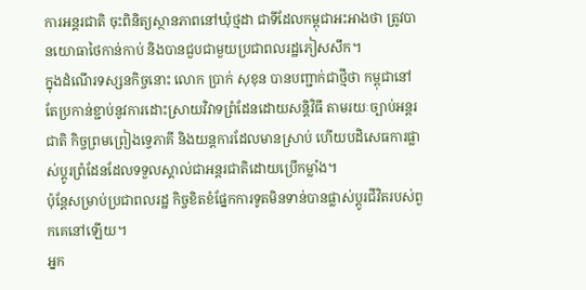ការអន្តរជាតិ ចុះពិនិត្យស្ថានភាពនៅឃុំថ្មដា ជាទីដែលកម្ពុជាអះអាងថា ត្រូវបានយោធាថៃកាន់កាប់ និងបានជួបជាមួយប្រជាពលរដ្ឋភៀសសឹក។
ក្នុងដំណើរទស្សនកិច្ចនោះ លោក ប្រាក់ សុខុន បានបញ្ជាក់ជាថ្មីថា កម្ពុជានៅតែប្រកាន់ខ្ជាប់នូវការដោះស្រាយវិវាទព្រំដែនដោយសន្តិវិធី តាមរយៈច្បាប់អន្តរជាតិ កិច្ចព្រមព្រៀងទ្វេភាគី និងយន្តការដែលមានស្រាប់ ហើយបដិសេធការផ្លាស់ប្តូរព្រំដែនដែលទទួលស្គាល់ជាអន្តរជាតិដោយប្រើកម្លាំង។
ប៉ុន្តែសម្រាប់ប្រជាពលរដ្ឋ កិច្ចខិតខំផ្នែកការទូតមិនទាន់បានផ្លាស់ប្តូរជីវិតរបស់ពួកគេនៅឡើយ។
អ្នក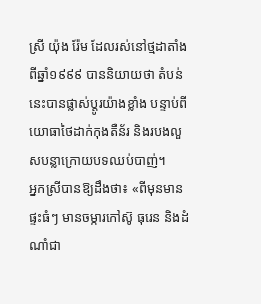ស្រី យ៉ុង រ៉ែម ដែលរស់នៅថ្មដាតាំងពីឆ្នាំ១៩៩៩ បាននិយាយថា តំបន់នេះបានផ្លាស់ប្តូរយ៉ាងខ្លាំង បន្ទាប់ពីយោធាថៃដាក់កុងតឺន័រ និងរបងលួសបន្លាក្រោយបទឈប់បាញ់។
អ្នកស្រីបានឱ្យដឹងថា៖ «ពីមុនមានផ្ទះធំៗ មានចម្ការកៅស៊ូ ធុរេន និងដំណាំជា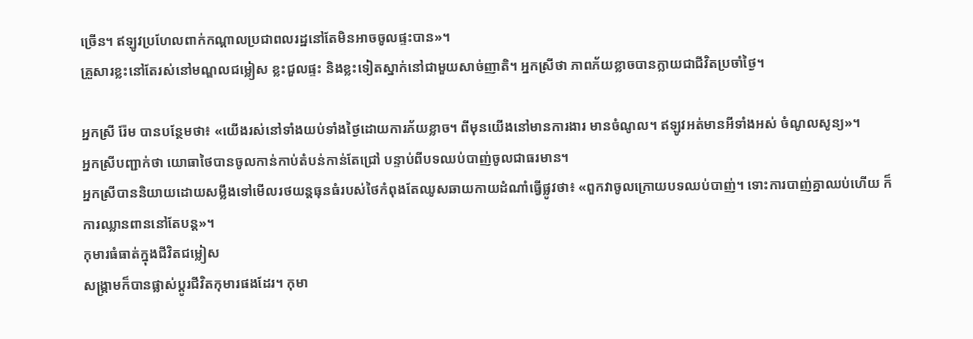ច្រើន។ ឥឡូវប្រហែលពាក់កណ្ដាលប្រជាពលរដ្ឋនៅតែមិនអាចចូលផ្ទះបាន»។
គ្រួសារខ្លះនៅតែរស់នៅមណ្ឌលជម្លៀស ខ្លះជួលផ្ទះ និងខ្លះទៀតស្នាក់នៅជាមួយសាច់ញាតិ។ អ្នកស្រីថា ភាពភ័យខ្លាចបានក្លាយជាជីវិតប្រចាំថ្ងៃ។

អ្នកស្រី រ៉ែម បានបន្ថែមថា៖ «យើងរស់នៅទាំងយប់ទាំងថ្ងៃដោយការភ័យខ្លាច។ ពីមុនយើងនៅមានការងារ មានចំណូល។ ឥឡូវអត់មានអីទាំងអស់ ចំណូលសូន្យ»។
អ្នកស្រីបញ្ជាក់ថា យោធាថៃបានចូលកាន់កាប់តំបន់កាន់តែជ្រៅ បន្ទាប់ពីបទឈប់បាញ់ចូលជាធរមាន។
អ្នកស្រីបាននិយាយដោយសម្លឹងទៅមើលរថយន្ដធុនធំរបស់ថៃកំពុងតែឈូសឆាយកាយដំណាំធ្វើផ្លូវថា៖ «ពួកវាចូលក្រោយបទឈប់បាញ់។ ទោះការបាញ់គ្នាឈប់ហើយ ក៏ការឈ្លានពាននៅតែបន្ត»។
កុមារធំធាត់ក្នុងជីវិតជម្លៀស
សង្គ្រាមក៏បានផ្លាស់ប្តូរជីវិតកុមារផងដែរ។ កុមា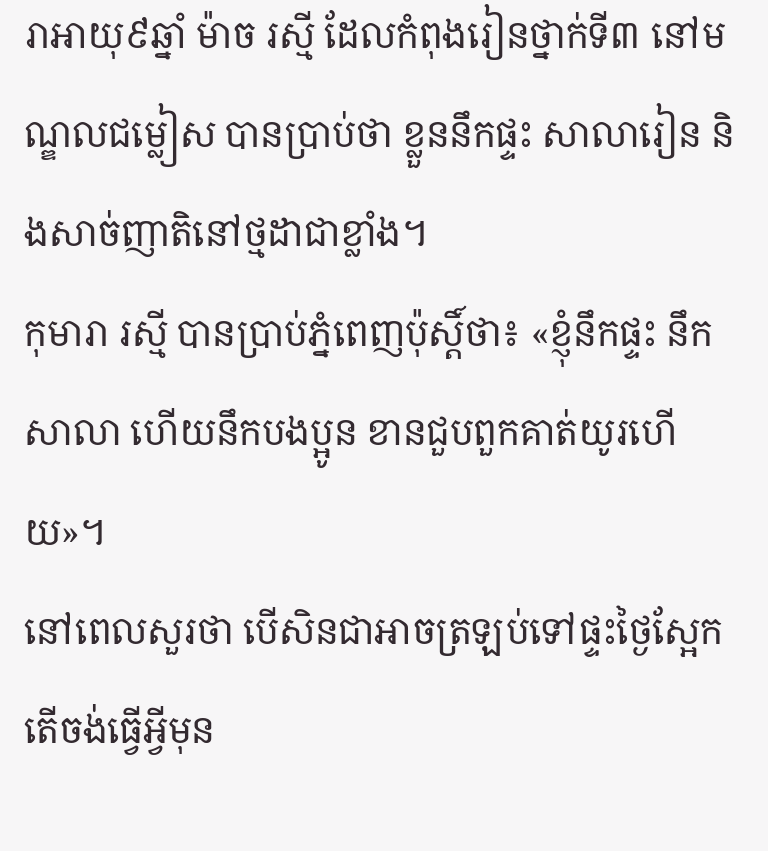រាអាយុ៩ឆ្នាំ ម៉ាច រស្មី ដែលកំពុងរៀនថ្នាក់ទី៣ នៅមណ្ឌលជម្លៀស បានប្រាប់ថា ខ្លួននឹកផ្ទះ សាលារៀន និងសាច់ញាតិនៅថ្មដាជាខ្លាំង។
កុមារា រស្មី បានប្រាប់ភ្នំពេញប៉ុស្ដិ៍ថា៖ «ខ្ញុំនឹកផ្ទះ នឹកសាលា ហើយនឹកបងប្អូន ខានជួបពួកគាត់យូរហើយ»។
នៅពេលសួរថា បើសិនជាអាចត្រឡប់ទៅផ្ទះថ្ងៃស្អែក តើចង់ធ្វើអ្វីមុន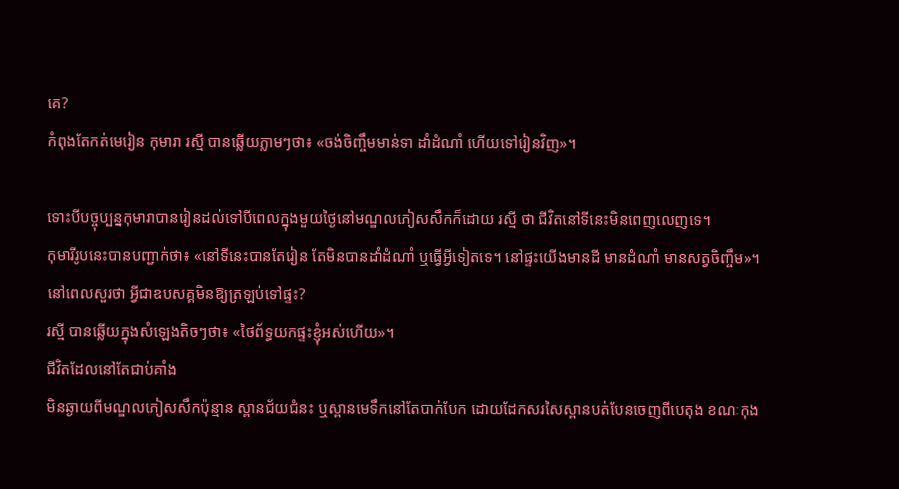គេ?
កំពុងតែកត់មេរៀន កុមារា រស្មី បានឆ្លើយភ្លាមៗថា៖ «ចង់ចិញ្ចឹមមាន់ទា ដាំដំណាំ ហើយទៅរៀនវិញ»។

ទោះបីបច្ចុប្បន្នកុមារាបានរៀនដល់ទៅបីពេលក្នុងមួយថ្ងៃនៅមណ្ឌលភៀសសឹកក៏ដោយ រស្មី ថា ជីវិតនៅទីនេះមិនពេញលេញទេ។
កុមារីរូបនេះបានបញ្ជាក់ថា៖ «នៅទីនេះបានតែរៀន តែមិនបានដាំដំណាំ ឬធ្វើអ្វីទៀតទេ។ នៅផ្ទះយើងមានដី មានដំណាំ មានសត្វចិញ្ចឹម»។
នៅពេលសួរថា អ្វីជាឧបសគ្គមិនឱ្យត្រឡប់ទៅផ្ទះ?
រស្មី បានឆ្លើយក្នុងសំឡេងតិចៗថា៖ «ថៃព័ទ្ធយកផ្ទះខ្ញុំអស់ហើយ»។
ជីវិតដែលនៅតែជាប់គាំង
មិនឆ្ងាយពីមណ្ឌលភៀសសឹកប៉ុន្មាន ស្ពានជ័យជំនះ ឬស្ពានមេទឹកនៅតែបាក់បែក ដោយដែកសរសៃស្ពានបត់បែនចេញពីបេតុង ខណៈកុង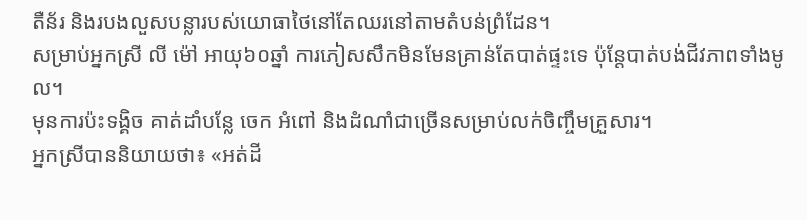តឺន័រ និងរបងលួសបន្លារបស់យោធាថៃនៅតែឈរនៅតាមតំបន់ព្រំដែន។
សម្រាប់អ្នកស្រី លី ម៉ៅ អាយុ៦០ឆ្នាំ ការភៀសសឹកមិនមែនគ្រាន់តែបាត់ផ្ទះទេ ប៉ុន្តែបាត់បង់ជីវភាពទាំងមូល។
មុនការប៉ះទង្គិច គាត់ដាំបន្លែ ចេក អំពៅ និងដំណាំជាច្រើនសម្រាប់លក់ចិញ្ចឹមគ្រួសារ។
អ្នកស្រីបាននិយាយថា៖ «អត់ដី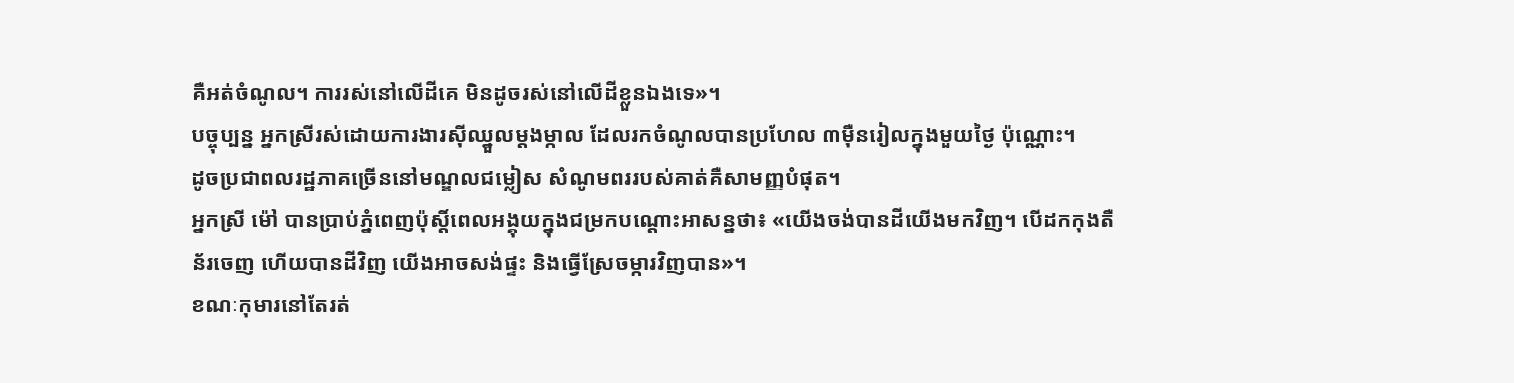គឺអត់ចំណូល។ ការរស់នៅលើដីគេ មិនដូចរស់នៅលើដីខ្លួនឯងទេ»។
បច្ចុប្បន្ន អ្នកស្រីរស់ដោយការងារស៊ីឈ្នួលម្តងម្កាល ដែលរកចំណូលបានប្រហែល ៣ម៉ឺនរៀលក្នុងមួយថ្ងៃ ប៉ុណ្ណោះ។
ដូចប្រជាពលរដ្ឋភាគច្រើននៅមណ្ឌលជម្លៀស សំណូមពររបស់គាត់គឺសាមញ្ញបំផុត។
អ្នកស្រី ម៉ៅ បានប្រាប់ភ្នំពេញប៉ុស្ដិ៍ពេលអង្គុយក្នុងជម្រកបណ្ដោះអាសន្នថា៖ «យើងចង់បានដីយើងមកវិញ។ បើដកកុងតឺន័រចេញ ហើយបានដីវិញ យើងអាចសង់ផ្ទះ និងធ្វើស្រែចម្ការវិញបាន»។
ខណៈកុមារនៅតែរត់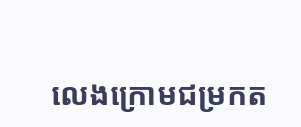លេងក្រោមជម្រកត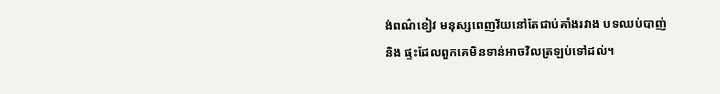ង់ពណ៌ខៀវ មនុស្សពេញវ័យនៅតែជាប់គាំងរវាង បទឈប់បាញ់ និង ផ្ទះដែលពួកគេមិនទាន់អាចវិលត្រឡប់ទៅដល់។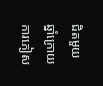ជិតមួយឆ្នាំក្រោយការភៀស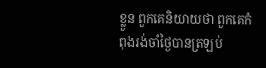ខ្លួន ពួកគេនិយាយថា ពួកគេកំពុងរង់ចាំថ្ងៃបានត្រឡប់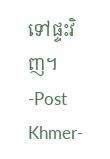ទៅផ្ទះវិញ។
-Post Khmer-